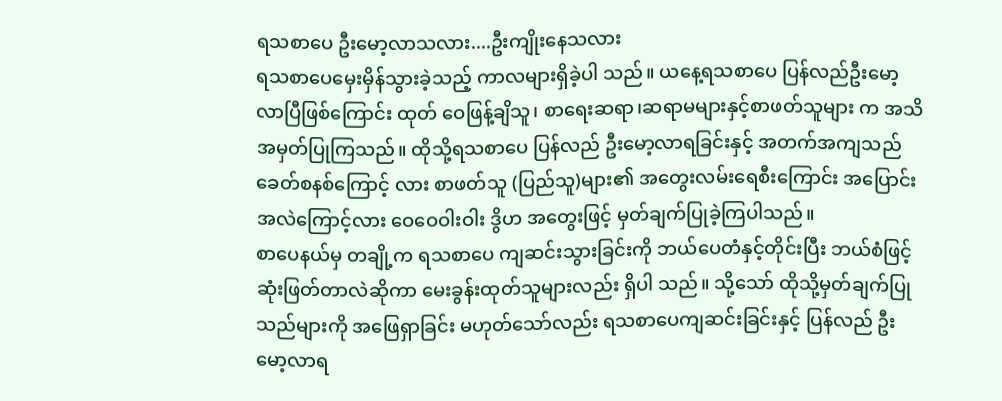ရသစာပေ ဦးမော့လာသလား....ဦးကျိုးနေသလား
ရသစာပေမှေးမှိန်သွားခဲ့သည့် ကာလများရှိခဲ့ပါ သည်။ ယနေ့ရသစာပေ ပြန်လည်ဦးမော့လာပြီဖြစ်ကြောင်း ထုတ် ဝေဖြန့်ချိသူ၊ စာရေးဆရာ၊ဆရာမများနှင့်စာဖတ်သူများ က အသိအမှတ်ပြုကြသည်။ ထိုသို့ရသစာပေ ပြန်လည် ဦးမော့လာရခြင်းနှင့် အတက်အကျသည်ခေတ်စနစ်ကြောင့် လား စာဖတ်သူ (ပြည်သူ)များ၏ အတွေးလမ်းရေစီးကြောင်း အပြောင်းအလဲကြောင့်လား ဝေဝေဝါးဝါး ဒွိဟ အတွေးဖြင့် မှတ်ချက်ပြုခဲ့ကြပါသည်။
စာပေနယ်မှ တချို့က ရသစာပေ ကျဆင်းသွားခြင်းကို ဘယ်ပေတံနှင့်တိုင်းပြီး ဘယ်စံဖြင့် ဆုံးဖြတ်တာလဲဆိုကာ မေးခွန်းထုတ်သူများလည်း ရှိပါ သည်။ သို့သော် ထိုသို့မှတ်ချက်ပြုသည်များကို အဖြေရှာခြင်း မဟုတ်သော်လည်း ရသစာပေကျဆင်းခြင်းနှင့် ပြန်လည် ဦးမော့လာရ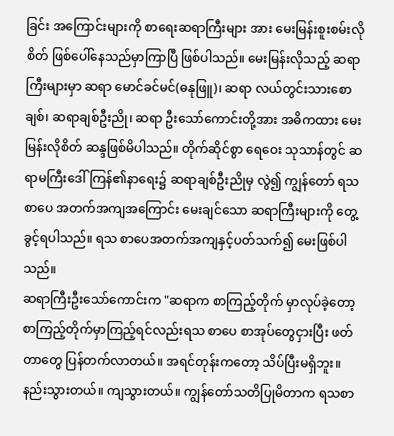ခြင်း အကြောင်းများကို စာရေးဆရာကြီးများ အား မေးမြန်းစူးစမ်းလိုစိတ် ဖြစ်ပေါ်နေသည်မှာကြာပြီ ဖြစ်ပါသည်။ မေးမြန်းလိုသည့် ဆရာကြီးများမှာ ဆရာ မောင်ခင်မင်(ဓနုဖြူ)၊ ဆရာ လယ်တွင်းသားစောချစ်၊ ဆရာချစ်ဦးညို၊ ဆရာ ဦးသော်ကောင်းတို့အား အဓိကထား မေးမြန်းလိုစိတ် ဆန္ဒဖြစ်မိပါသည်။ တိုက်ဆိုင်စွာ ရေဝေး သုသာန်တွင် ဆရာမကြီးဒေါ်ကြန်၏နာရေး၌ ဆရာချစ်ဦးညိုမှ လွဲ၍ ကျွန်တော် ရသစာပေ အတက်အကျအကြောင်း မေးချင်သော ဆရာကြီးများကို တွေ့ခွင့်ရပါသည်။ ရသ စာပေအတက်အကျနှင့်ပတ်သက်၍ မေးဖြစ်ပါသည်။
ဆရာကြီးဦးသော်ကောင်းက "ဆရာက စာကြည့်တိုက် မှာလုပ်ခဲ့တော့ စာကြည့်တိုက်မှာကြည့်ရင်လည်းရသ စာပေ စာအုပ်တွေငှားပြီး ဖတ်တာတွေ ပြန်တက်လာတယ်။ အရင်တုန်းကတော့ သိပ်ပြီးမရှိဘူး။ နည်းသွားတယ်။ ကျသွားတယ်။ ကျွန်တော်သတိပြုမိတာက ရသစာ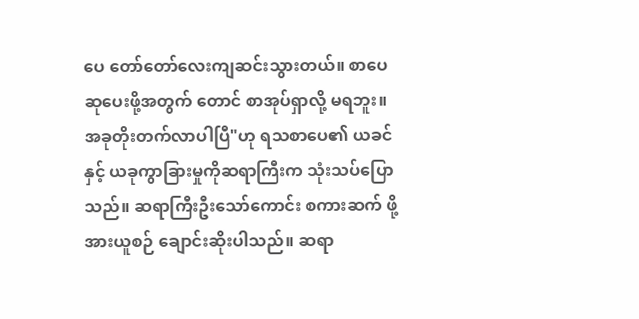ပေ တော်တော်လေးကျဆင်းသွားတယ်။ စာပေဆုပေးဖို့အတွက် တောင် စာအုပ်ရှာလို့ မရဘူး။ အခုတိုးတက်လာပါပြီ"ဟု ရသစာပေ၏ ယခင်နှင့် ယခုကွာခြားမှုကိုဆရာကြီးက သုံးသပ်ပြောသည်။ ဆရာကြီးဦးသော်ကောင်း စကားဆက် ဖို့အားယူစဉ် ချောင်းဆိုးပါသည်။ ဆရာ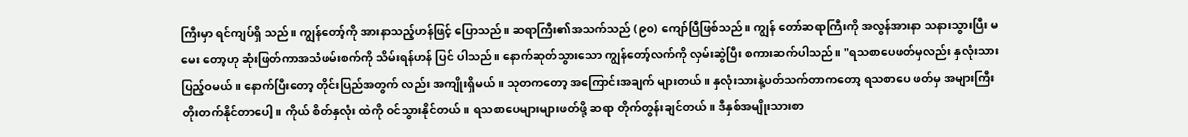ကြီးမှာ ရင်ကျပ်ရှိ သည်။ ကျွန်တော့်ကို အားနာသည့်ဟန်ဖြင့် ပြောသည်။ ဆရာကြီး၏အသက်သည် (၉၀) ကျော်ပြီဖြစ်သည်။ ကျွန် တော်ဆရာကြီးကို အလွန်အားနာ သနားသွားပြီး မမေး တော့ဟု ဆုံးဖြတ်ကာအသံဖမ်းစက်ကို သိမ်းရန်ဟန် ပြင် ပါသည်။ နောက်ဆုတ်သွားသော ကျွန်တော့်လက်ကို လှမ်းဆွဲပြီး စကားဆက်ပါသည်။ "ရသစာပေဖတ်မှလည်း နှလုံးသားပြည့်ဝမယ်။ နောက်ပြီးတော့ တိုင်းပြည်အတွက် လည်း အကျိုးရှိမယ်။ သုတကတော့ အကြောင်းအချက် များတယ်။ နှလုံးသားနဲ့ပတ်သက်တာကတော့ ရသစာပေ ဖတ်မှ အများကြီးတိုးတက်နိုင်တာပေါ့။ ကိုယ် စိတ်နှလုံး ထဲကို ဝင်သွားနိုင်တယ်။ ရသစာပေများများဖတ်ဖို့ ဆရာ တိုက်တွန်းချင်တယ်။ ဒီနှစ်အမျိုးသားစာ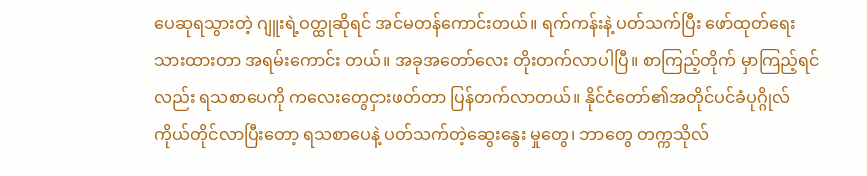ပေဆုရသွားတဲ့ ဂျူးရဲ့ဝတ္ထုဆိုရင် အင်မတန်ကောင်းတယ်။ ရက်ကန်းနဲ့ ပတ်သက်ပြီး ဖော်ထုတ်ရေးသားထားတာ အရမ်းကောင်း တယ်။ အခုအတော်လေး တိုးတက်လာပါပြီ။ စာကြည့်တိုက် မှာကြည့်ရင်လည်း ရသစာပေကို ကလေးတွေငှားဖတ်တာ ပြန်တက်လာတယ်။ နိုင်ငံတော်၏အတိုင်ပင်ခံပုဂ္ဂိုလ် ကိုယ်တိုင်လာပြီးတော့ ရသစာပေနဲ့ ပတ်သက်တဲ့ဆွေးနွေး မှုတွေ၊ ဘာတွေ တက္ကသိုလ်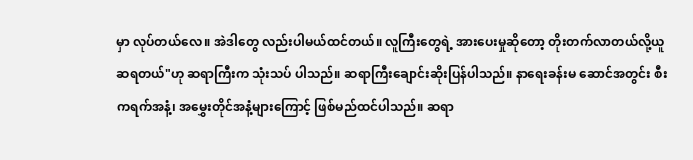မှာ လုပ်တယ်လေ။ အဲဒါတွေ လည်းပါမယ်ထင်တယ်။ လူကြီးတွေရဲ့ အားပေးမှုဆိုတော့ တိုးတက်လာတယ်လို့ယူဆရတယ်"ဟု ဆရာကြီးက သုံးသပ် ပါသည်။ ဆရာကြီးချောင်းဆိုးပြန်ပါသည်။ နာရေးခန်းမ ဆောင်အတွင်း စီးကရက်အနံ့၊ အမွှေးတိုင်အနံ့များကြောင့် ဖြစ်မည်ထင်ပါသည်။ ဆရာ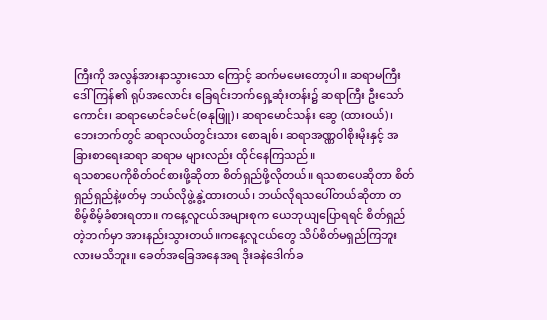ကြီးကို အလွန်အားနာသွားသော ကြောင့် ဆက်မမေးတော့ပါ။ ဆရာမကြီးဒေါ်ကြန်၏ ရုပ်အလောင်း ခြေရင်းဘက်ရှေ့ဆုံးတန်း၌ ဆရာကြီး ဦးသော်ကောင်း၊ ဆရာမောင်ခင်မင်(ဓနုဖြူ)၊ ဆရာမောင်သန်း ဆွေ (ထားဝယ်)၊ ဘေးဘက်တွင် ဆရာလယ်တွင်းသား စောချစ်၊ ဆရာအဏ္ဏဝါစိုးမိုးနှင့် အခြားစာရေးဆရာ ဆရာမ များလည်း ထိုင်နေကြသည်။
ရသစာပေကိုစိတ်ဝင်စားဖို့ဆိုတာ စိတ်ရှည်ဖို့လိုတယ်။ ရသစာပေဆိုတာ စိတ်ရှည်ရှည်နဲ့ဖတ်မှ ဘယ်လိုဖွဲ့နွဲ့ထားတယ်၊ ဘယ်လိုရသပေါ်တယ်ဆိုတာ တစိမ့်စိမ့်ခံစားရတာ။ ကနေ့လူငယ်အများစုက ယေဘုယျပြောရရင် စိတ်ရှည်တဲ့ဘက်မှာ အားနည်းသွားတယ်။ကနေ့လူငယ်တွေ သိပ်စိတ်မရှည်ကြဘူးလားမသိဘူး။ ခေတ်အခြေအနေအရ ဒိုးခနဲဒေါက်ခ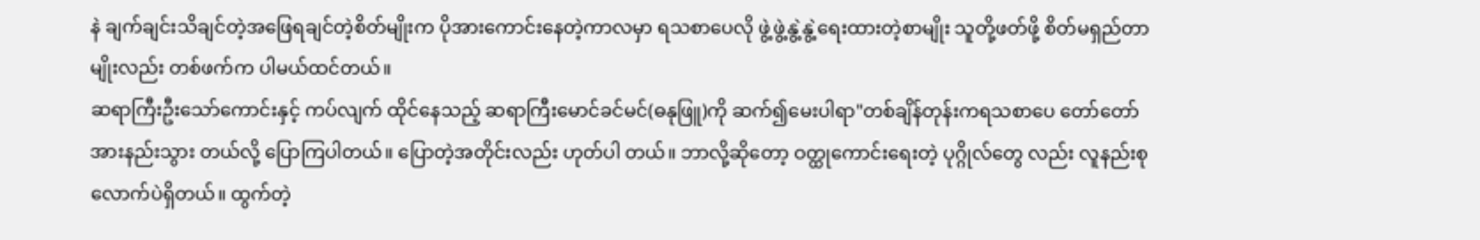နဲ ချက်ချင်းသိချင်တဲ့အဖြေရချင်တဲ့စိတ်မျိုးက ပိုအားကောင်းနေတဲ့ကာလမှာ ရသစာပေလို ဖွဲ့ဖွဲ့နွဲ့နွဲ့ရေးထားတဲ့စာမျိုး သူတို့ဖတ်ဖို့ စိတ်မရှည်တာမျိုးလည်း တစ်ဖက်က ပါမယ်ထင်တယ်။
ဆရာကြီးဦးသော်ကောင်းနှင့် ကပ်လျက် ထိုင်နေသည့် ဆရာကြီးမောင်ခင်မင်(ဓနုဖြူ)ကို ဆက်၍မေးပါရာ"တစ်ချိန်တုန်းကရသစာပေ တော်တော်အားနည်းသွား တယ်လို့ ပြောကြပါတယ်။ ပြောတဲ့အတိုင်းလည်း ဟုတ်ပါ တယ်။ ဘာလို့ဆိုတော့ ဝတ္ထုကောင်းရေးတဲ့ ပုဂ္ဂိုလ်တွေ လည်း လူနည်းစုလောက်ပဲရှိတယ်။ ထွက်တဲ့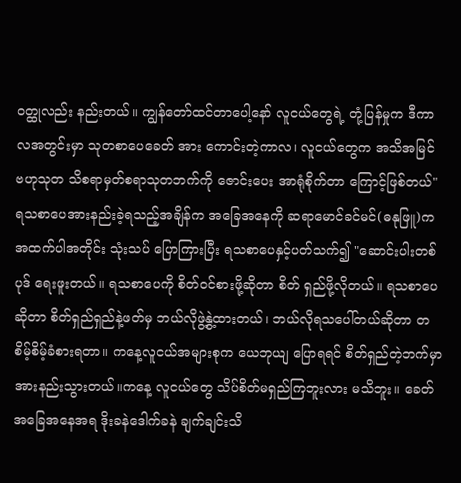ဝတ္ထုလည်း နည်းတယ်။ ကျွန်တော်ထင်တာပေါ့နော် လူငယ်တွေရဲ့ တုံ့ပြန်မှုက ဒီကာလအတွင်းမှာ သုတစာပေခေတ် အား ကောင်းတဲ့ကာလ၊ လူငယ်တွေက အသိအမြင် ဗဟုသုတ သိစရာမှတ်စရာသုတဘက်ကို ဇောင်းပေး အာရုံစိုက်တာ ကြောင့်ဖြစ်တယ်"
ရသစာပေအားနည်းခဲ့ရသည့်အချိန်က အခြေအနေကို ဆရာမောင်ခင်မင်(ဓနုဖြူ)က အထက်ပါအတိုင်း သုံးသပ် ပြောကြားပြီး ရသစာပေနှင့်ပတ်သက်၍ "ဆောင်းပါးတစ်ပုဒ် ရေးဖူးတယ်။ ရသစာပေကို စိတ်ဝင်စားဖို့ဆိုတာ စိတ် ရှည်ဖို့လိုတယ်။ ရသစာပေဆိုတာ စိတ်ရှည်ရှည်နဲ့ဖတ်မှ ဘယ်လိုဖွဲ့နွဲ့ထားတယ်၊ ဘယ်လိုရသပေါ်တယ်ဆိုတာ တစိမ့်စိမ့်ခံစားရတာ။ ကနေ့လူငယ်အများစုက ယေဘုယျ ပြောရရင် စိတ်ရှည်တဲ့ဘက်မှာ အားနည်းသွားတယ်။ကနေ့ လူငယ်တွေ သိပ်စိတ်မရှည်ကြဘူးလား မသိဘူး။ ခေတ်အခြေအနေအရ ဒိုးခနဲဒေါက်ခနဲ ချက်ချင်းသိ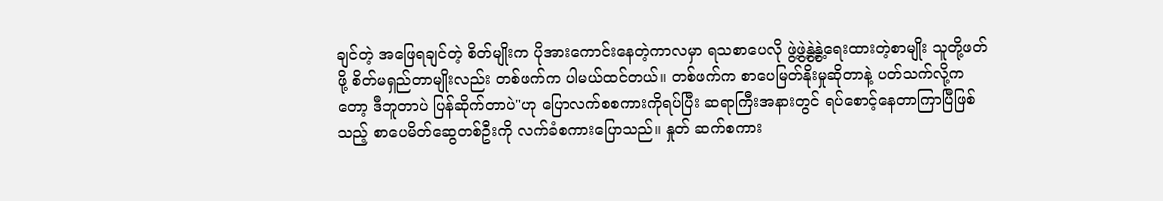ချင်တဲ့ အဖြေရချင်တဲ့ စိတ်မျိုးက ပိုအားကောင်းနေတဲ့ကာလမှာ ရသစာပေလို ဖွဲ့ဖွဲ့နွဲ့နွဲ့ရေးထားတဲ့စာမျိုး သူတို့ဖတ်ဖို့ စိတ်မရှည်တာမျိုးလည်း တစ်ဖက်က ပါမယ်ထင်တယ်။ တစ်ဖက်က စာပေမြတ်နိုးမှုဆိုတာနဲ့ ပတ်သက်လို့ကတော့ ဒီဘူတာပဲ ပြန်ဆိုက်တာပဲ"ဟု ပြောလက်စစကားကိုရပ်ပြီး ဆရာကြီးအနားတွင် ရပ်စောင့်နေတာကြာပြီဖြစ်သည့် စာပေမိတ်ဆွေတစ်ဦးကို လက်ခံစကားပြောသည်။ နှုတ် ဆက်စကား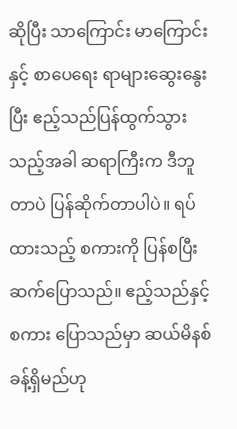ဆိုပြီး သာကြောင်း မာကြောင်းနှင့် စာပေရေး ရာများဆွေးနွေးပြီး ဧည့်သည်ပြန်ထွက်သွားသည့်အခါ ဆရာကြီးက ဒီဘူတာပဲ ပြန်ဆိုက်တာပါပဲ။ ရပ်ထားသည့် စကားကို ပြန်စပြီးဆက်ပြောသည်။ ဧည့်သည်နှင့် စကား ပြောသည်မှာ ဆယ်မိနစ်ခန့်ရှိမည်ဟု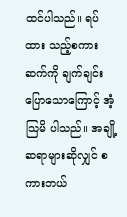ထင်ပါသည်။ ရပ်ထား သည့်စကားဆက်ကို ချက်ချင်းပြောသောကြောင့် အံ့သြမိ ပါသည်။ အချို့ဆရာများဆိုလျှင် စကားဘယ်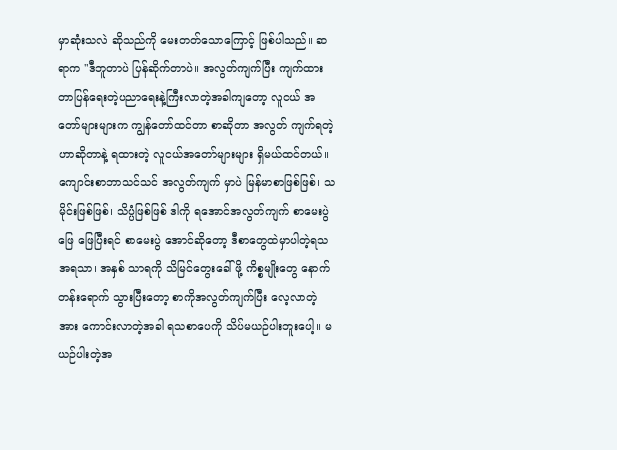မှာဆုံးသလဲ ဆိုသည်ကို မေးတတ်သောကြောင့် ဖြစ်ပါသည်။ ဆရာက "ဒီဘူတာပဲ ပြန်ဆိုက်တာပဲ။ အလွတ်ကျက်ပြီး ကျက်ထား တာပြန်ရေးတဲ့ပညာရေးနဲ့ကြီးလာတဲ့အခါကျတော့ လူငယ် အတော်များများက ကျွန်တော်ထင်တာ စာဆိုတာ အလွတ် ကျက်ရတဲ့ဟာဆိုတာနဲ့ ရထားတဲ့ လူငယ်အတော်များများ ရှိမယ်ထင်တယ်။ ကျောင်းစာဘာသင်သင် အလွတ်ကျက် မှာပဲ မြန်မာစာဖြစ်ဖြစ်၊ သမိုင်းဖြစ်ဖြစ်၊ သိပ္ပံဖြစ်ဖြစ် ဒါကို ရအောင်အလွတ်ကျက် စာမေးပွဲဖြေ ဖြေပြီးရင် စာမေးပွဲ အောင်ဆိုတော့ ဒီစာတွေထဲမှာပါတဲ့ရသ အရသာ၊ အနှစ် သာရကို သိမြင်တွေးခေါ်ဖို့ ကိစ္စမျိုးတွေ နောက်တန်းရောက် သွားပြီးတော့ စာကိုအလွတ်ကျက်ပြီး လေ့လာတဲ့ အား ကောင်းလာတဲ့အခါ ရသစာပေကို သိပ်မယဉ်ပါးဘူးပေါ့။ မယဉ်ပါးတဲ့အ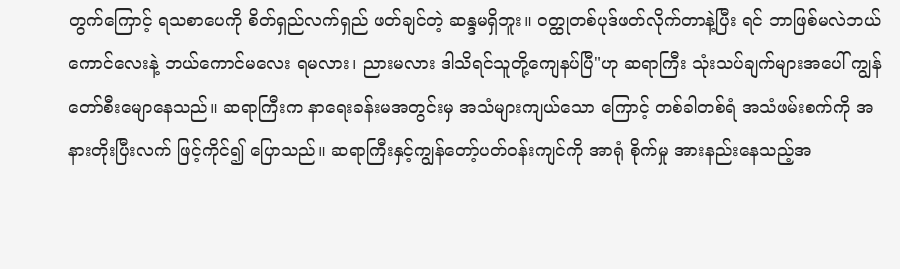တွက်ကြောင့် ရသစာပေကို စိတ်ရှည်လက်ရှည် ဖတ်ချင်တဲ့ ဆန္ဒမရှိဘူး။ ဝတ္ထုတစ်ပုဒ်ဖတ်လိုက်တာနဲ့ပြီး ရင် ဘာဖြစ်မလဲဘယ်ကောင်လေးနဲ့ ဘယ်ကောင်မလေး ရမလား၊ ညားမလား ဒါသိရင်သူတို့ကျေနပ်ပြီ"ဟု ဆရာကြီး သုံးသပ်ချက်များအပေါ် ကျွန်တော်စီးမျောနေသည်။ ဆရာကြီးက နာရေးခန်းမအတွင်းမှ အသံများကျယ်သော ကြောင့် တစ်ခါတစ်ရံ အသံဖမ်းစက်ကို အနားတိုးပြီးလက် ဖြင့်ကိုင်၍ ပြောသည်။ ဆရာကြီးနှင့်ကျွန်တော့်ပတ်ဝန်းကျင်ကို အာရုံ စိုက်မှု အားနည်းနေသည့်အ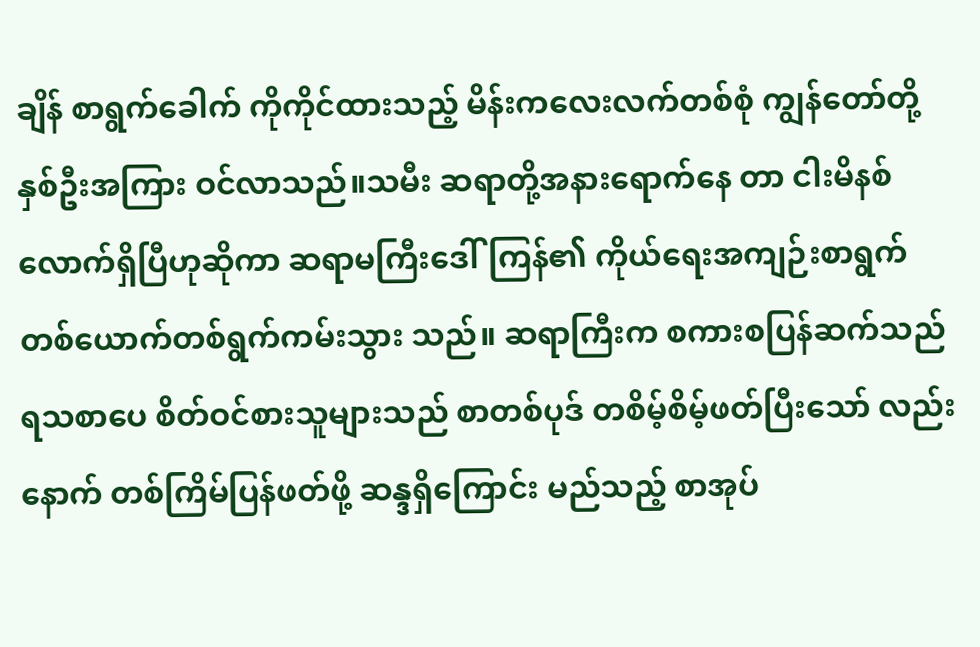ချိန် စာရွက်ခေါက် ကိုကိုင်ထားသည့် မိန်းကလေးလက်တစ်စုံ ကျွန်တော်တို့ နှစ်ဦးအကြား ဝင်လာသည်။သမီး ဆရာတို့အနားရောက်နေ တာ ငါးမိနစ်လောက်ရှိပြီဟုဆိုကာ ဆရာမကြီးဒေါ်ကြန်၏ ကိုယ်ရေးအကျဉ်းစာရွက် တစ်ယောက်တစ်ရွက်ကမ်းသွား သည်။ ဆရာကြီးက စကားစပြန်ဆက်သည် ရသစာပေ စိတ်ဝင်စားသူများသည် စာတစ်ပုဒ် တစိမ့်စိမ့်ဖတ်ပြီးသော် လည်းနောက် တစ်ကြိမ်ပြန်ဖတ်ဖို့ ဆန္ဒရှိကြောင်း မည်သည့် စာအုပ်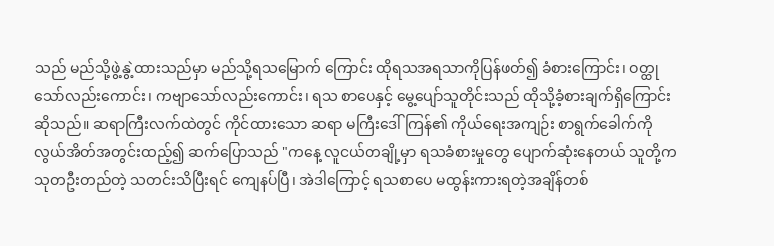သည် မည်သို့ဖွဲ့နွဲ့ထားသည်မှာ မည်သို့ရသမြောက် ကြောင်း ထိုရသအရသာကိုပြန်ဖတ်၍ ခံစားကြောင်း၊ ဝတ္ထုသော်လည်းကောင်း၊ ကဗျာသော်လည်းကောင်း၊ ရသ စာပေနှင့် မွေ့ပျော်သူတိုင်းသည် ထိုသို့ခံ့စားချက်ရှိကြောင်း ဆိုသည်။ ဆရာကြီးလက်ထဲတွင် ကိုင်ထားသော ဆရာ မကြီးဒေါ်ကြန်၏ ကိုယ်ရေးအကျဉ်း စာရွက်ခေါက်ကို လွယ်အိတ်အတွင်းထည့်၍ ဆက်ပြောသည် "ကနေ့ လူငယ်တချို့မှာ ရသခံစားမှုတွေ ပျောက်ဆုံးနေတယ် သူတို့က သုတဦးတည်တဲ့ သတင်းသိပြီးရင် ကျေနပ်ပြီ၊ အဲဒါကြောင့် ရသစာပေ မထွန်းကားရတဲ့အချိန်တစ်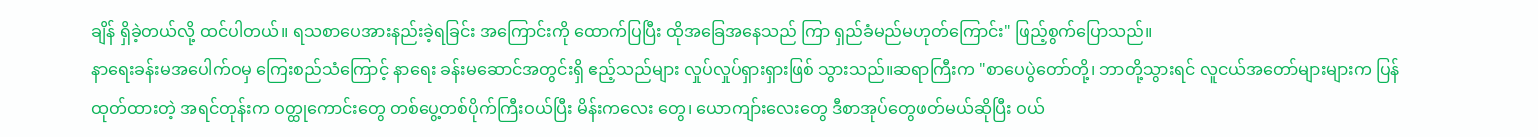ချိန် ရှိခဲ့တယ်လို့ ထင်ပါတယ်။ ရသစာပေအားနည်းခဲ့ရခြင်း အကြောင်းကို ထောက်ပြပြီး ထိုအခြေအနေသည် ကြာ ရှည်ခံမည်မဟုတ်ကြောင်း" ဖြည့်စွက်ပြောသည်။
နာရေးခန်းမအပေါက်ဝမှ ကြေးစည်သံကြောင့် နာရေး ခန်းမဆောင်အတွင်းရှိ ဧည့်သည်များ လှုပ်လှုပ်ရှားရှားဖြစ် သွားသည်။ဆရာကြီးက "စာပေပွဲတော်တို့၊ ဘာတို့သွားရင် လူငယ်အတော်များများက ပြန်ထုတ်ထားတဲ့ အရင်တုန်းက ဝတ္ထုကောင်းတွေ တစ်ပွေ့တစ်ပိုက်ကြီးဝယ်ပြီး မိန်းကလေး တွေ၊ ယောကျာ်းလေးတွေ ဒီစာအုပ်တွေဖတ်မယ်ဆိုပြီး ဝယ်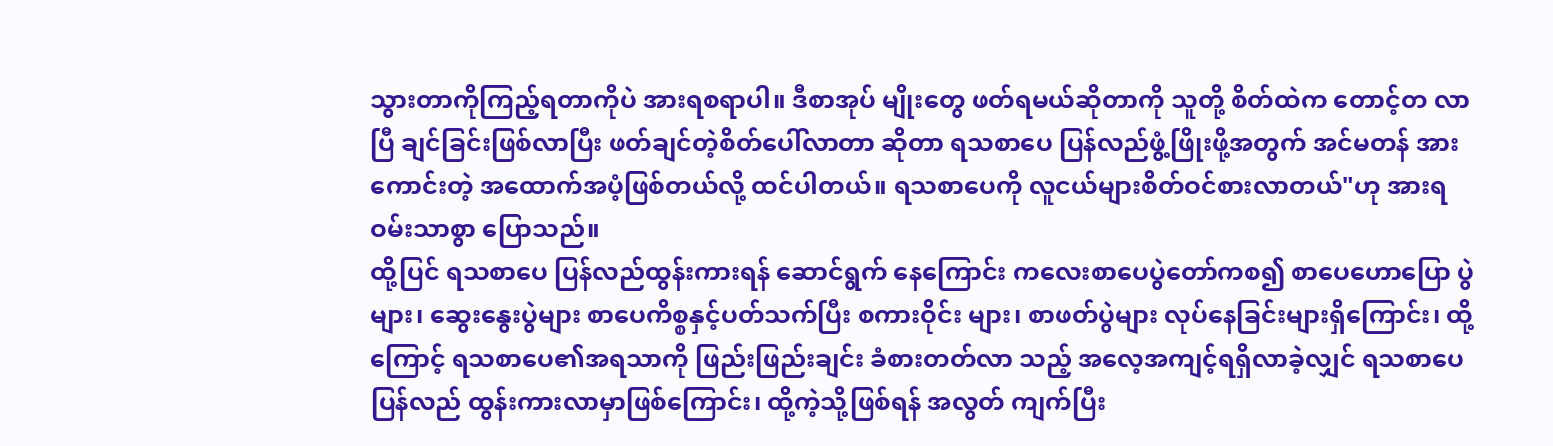သွားတာကိုကြည့်ရတာကိုပဲ အားရစရာပါ။ ဒီစာအုပ် မျိုးတွေ ဖတ်ရမယ်ဆိုတာကို သူတို့ စိတ်ထဲက တောင့်တ လာပြီ ချင်ခြင်းဖြစ်လာပြီး ဖတ်ချင်တဲ့စိတ်ပေါ်လာတာ ဆိုတာ ရသစာပေ ပြန်လည်ဖွံ့ဖြိုးဖို့အတွက် အင်မတန် အားကောင်းတဲ့ အထောက်အပံ့ဖြစ်တယ်လို့ ထင်ပါတယ်။ ရသစာပေကို လူငယ်များစိတ်ဝင်စားလာတယ်"ဟု အားရ ဝမ်းသာစွာ ပြောသည်။
ထို့ပြင် ရသစာပေ ပြန်လည်ထွန်းကားရန် ဆောင်ရွက် နေကြောင်း ကလေးစာပေပွဲတော်ကစ၍ စာပေဟောပြော ပွဲများ၊ ဆွေးနွေးပွဲများ စာပေကိစ္စနှင့်ပတ်သက်ပြီး စကားဝိုင်း များ၊ စာဖတ်ပွဲများ လုပ်နေခြင်းများရှိကြောင်း၊ ထို့ကြောင့် ရသစာပေ၏အရသာကို ဖြည်းဖြည်းချင်း ခံစားတတ်လာ သည့် အလေ့အကျင့်ရရှိလာခဲ့လျှင် ရသစာပေ ပြန်လည် ထွန်းကားလာမှာဖြစ်ကြောင်း၊ ထို့ကဲ့သို့ဖြစ်ရန် အလွတ် ကျက်ပြီး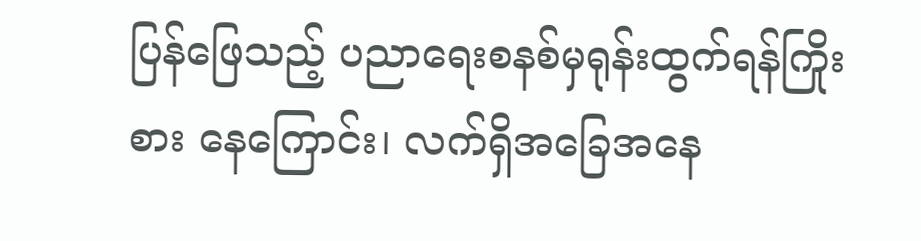ပြန်ဖြေသည့် ပညာရေးစနစ်မှရုန်းထွက်ရန်ကြိုးစား နေကြောင်း၊ လက်ရှိအခြေအနေ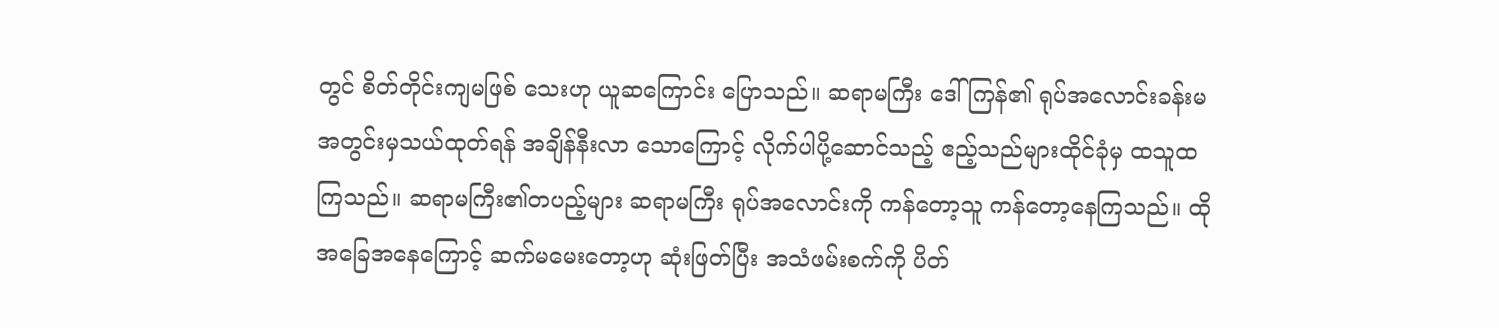တွင် စိတ်တိုင်းကျမဖြစ် သေးဟု ယူဆကြောင်း ပြောသည်။ ဆရာမကြီး ဒေါ်ကြန်၏ ရုပ်အလောင်းခန်းမအတွင်းမှသယ်ထုတ်ရန် အချိန်နီးလာ သောကြောင့် လိုက်ပါပို့ဆောင်သည့် ဧည့်သည်များထိုင်ခုံမှ ထသူထကြသည်။ ဆရာမကြီး၏တပည့်များ ဆရာမကြီး ရုပ်အလောင်းကို ကန်တော့သူ ကန်တော့နေကြသည်။ ထိုအခြေအနေကြောင့် ဆက်မမေးတော့ဟု ဆုံးဖြတ်ပြီး အသံဖမ်းစက်ကို ပိတ်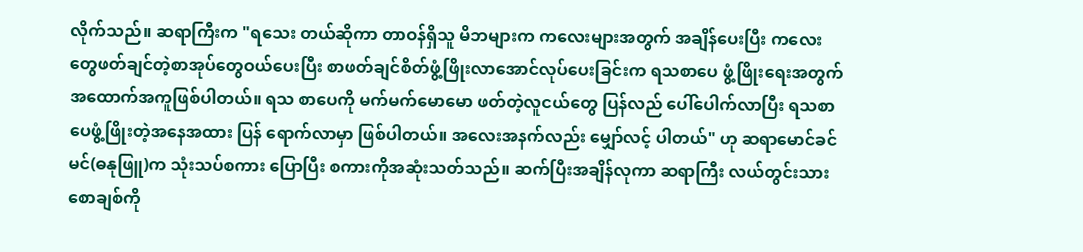လိုက်သည်။ ဆရာကြီးက "ရသေး တယ်ဆိုကာ တာဝန်ရှိသူ မိဘများက ကလေးများအတွက် အချိန်ပေးပြီး ကလေးတွေဖတ်ချင်တဲ့စာအုပ်တွေဝယ်ပေးပြီး စာဖတ်ချင်စိတ်ဖွံ့ဖြိုးလာအောင်လုပ်ပေးခြင်းက ရသစာပေ ဖွံ့ဖြိုးရေးအတွက် အထောက်အကူဖြစ်ပါတယ်။ ရသ စာပေကို မက်မက်မောမော ဖတ်တဲ့လူငယ်တွေ ပြန်လည် ပေါ်ပေါက်လာပြီး ရသစာပေဖွံ့ဖြိုးတဲ့အနေအထား ပြန် ရောက်လာမှာ ဖြစ်ပါတယ်။ အလေးအနက်လည်း မျှော်လင့် ပါတယ်" ဟု ဆရာမောင်ခင်မင်(ဓနုဖြူ)က သုံးသပ်စကား ပြောပြီး စကားကိုအဆုံးသတ်သည်။ ဆက်ပြီးအချိန်လုကာ ဆရာကြီး လယ်တွင်းသားစောချစ်ကို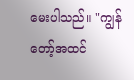မေးပါသည်။ "ကျွန် တော့်အထင်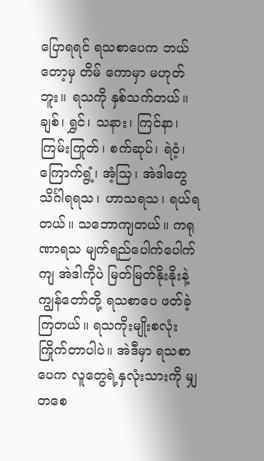ပြောရရင် ရသစာပေက ဘယ်တော့မှ တိမ် ကောမှာ မဟုတ်ဘူး။ ရသကို နှစ်သက်တယ်။ ချစ်၊ ရွှင်၊ သနား၊ ကြင်နာ၊ ကြမ်းကြုတ်၊ စက်ဆုပ်၊ ရဲဝံ့၊ ကြောက်ရွံ့၊ အံ့သြ၊ အဲဒါတွေသိင်္ဂါရရသ၊ ဟာသရသ၊ ရယ်ရတယ်။ သဘောကျတယ်။ ကရုဏာရသ မျက်ရည်ပေါက်ပေါက်ကျ အဲဒါကိုပဲ မြတ်မြတ်နိုးနိုးနဲ့ ကျွန်တော်တို့ ရသစာပေ ဖတ်ခဲ့ကြတယ်။ ရသကိုးမျိုးစလုံး ကြိုက်တာပါပဲ။ အဲဒီမှာ ရသစာပေက လူတွေရဲ့နှလုံးသားကို မျှတစေ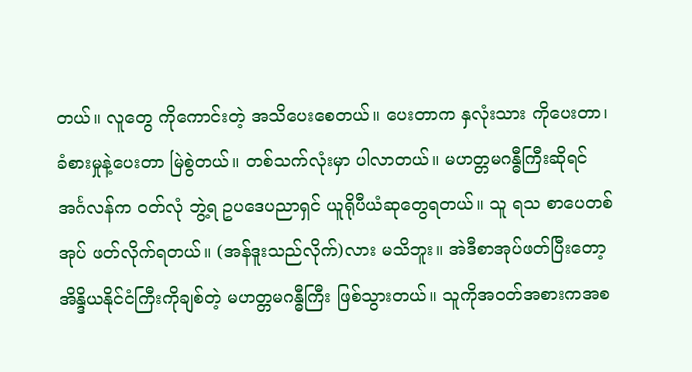တယ်။ လူတွေ ကိုကောင်းတဲ့ အသိပေးစေတယ်။ ပေးတာက နှလုံးသား ကိုပေးတာ၊ ခံစားမှုနဲ့ပေးတာ မြဲစွဲတယ်။ တစ်သက်လုံးမှာ ပါလာတယ်။ မဟတ္တမဂန္ဓီကြီးဆိုရင် အင်္ဂလန်က ဝတ်လုံ ဘွဲ့ရ ဥပဒေပညာရှင် ယူရိုပီယံဆုတွေရတယ်။ သူ ရသ စာပေတစ်အုပ် ဖတ်လိုက်ရတယ်။ (အန်ဒူးသည်လိုက်)လား မသိဘူး။ အဲဒီစာအုပ်ဖတ်ပြီးတော့ အိန္ဒိယနိုင်ငံကြီးကိုချစ်တဲ့ မဟတ္တမဂန္ဓီကြီး ဖြစ်သွားတယ်။ သူကိုအဝတ်အစားကအစ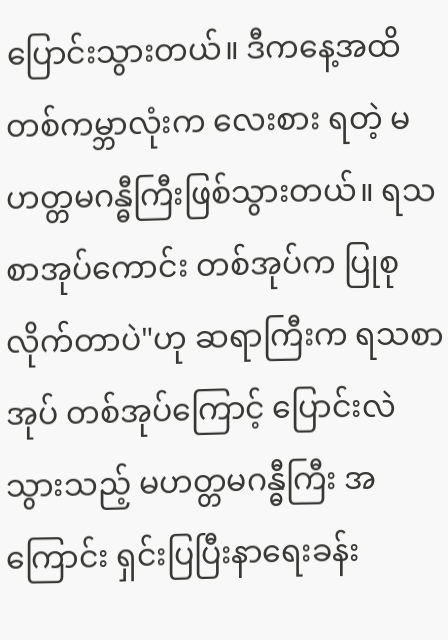ပြောင်းသွားတယ်။ ဒီကနေ့အထိ တစ်ကမ္ဘာလုံးက လေးစား ရတဲ့ မဟတ္တမဂန္ဓီကြီးဖြစ်သွားတယ်။ ရသစာအုပ်ကောင်း တစ်အုပ်က ပြုစုလိုက်တာပဲ"ဟု ဆရာကြီးက ရသစာအုပ် တစ်အုပ်ကြောင့် ပြောင်းလဲသွားသည့် မဟတ္တမဂန္ဓီကြီး အကြောင်း ရှင်းပြပြီးနာရေးခန်း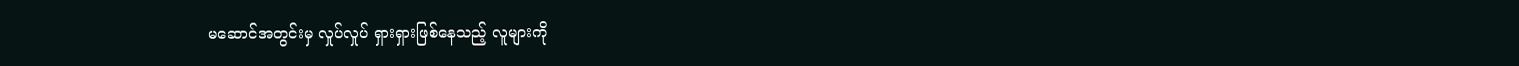မဆောင်အတွင်းမှ လှုပ်လှုပ် ရှားရှားဖြစ်နေသည့် လူများကို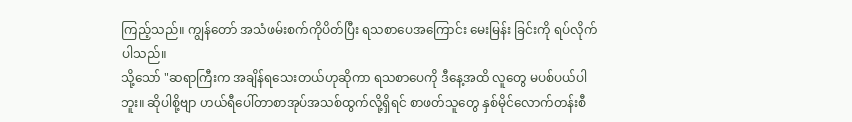ကြည့်သည်။ ကျွန်တော် အသံဖမ်းစက်ကိုပိတ်ပြီး ရသစာပေအကြောင်း မေးမြန်း ခြင်းကို ရပ်လိုက်ပါသည်။
သို့သော် "ဆရာကြီးက အချိန်ရသေးတယ်ဟုဆိုကာ ရသစာပေကို ဒီနေ့အထိ လူတွေ မပစ်ပယ်ပါဘူး။ ဆိုပါစို့ဗျာ ဟယ်ရီပေါ်တာစာအုပ်အသစ်ထွက်လို့ရှိရင် စာဖတ်သူတွေ နှစ်မိုင်လောက်တန်းစီ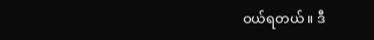ဝယ်ရတယ်။ ဒီ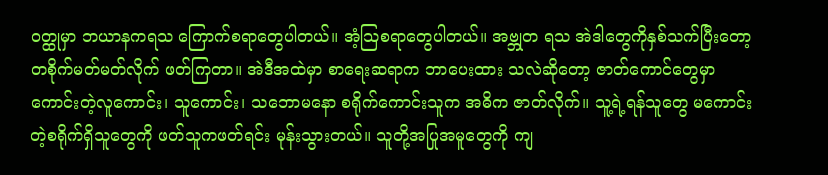ဝတ္ထုမှာ ဘယာနကရသ ကြောက်စရာတွေပါတယ်။ အံ့သြစရာတွေပါတယ်။ အဗ္ဘုတ ရသ အဲဒါတွေကိုနှစ်သက်ပြီးတော့ တစိုက်မတ်မတ်လိုက် ဖတ်ကြတာ။ အဲဒီအထဲမှာ စာရေးဆရာက ဘာပေးထား သလဲဆိုတော့ ဇာတ်ကောင်တွေမှာ ကောင်းတဲ့လူကောင်း၊ သူကောင်း၊ သဘောမနော စရိုက်ကောင်းသူက အဓိက ဇာတ်လိုက်။ သူ့ရဲ့ရန်သူတွေ မကောင်းတဲ့စရိုက်ရှိသူတွေကို ဖတ်သူကဖတ်ရင်း မုန်းသွားတယ်။ သူတို့အပြုအမူတွေကို ကျ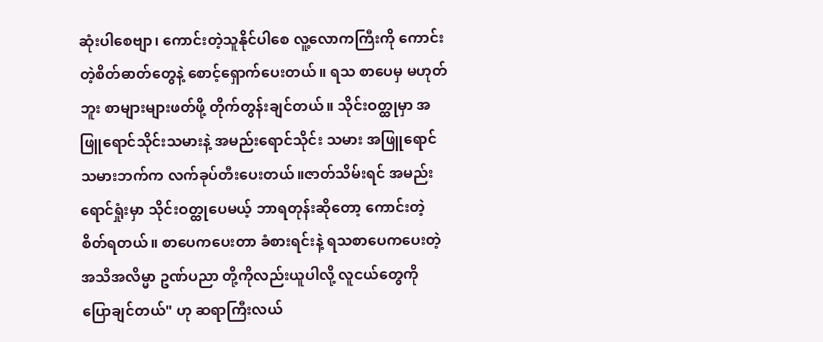ဆုံးပါစေဗျာ၊ ကောင်းတဲ့သူနိုင်ပါစေ လူ့လောကကြီးကို ကောင်းတဲ့စိတ်ဓာတ်တွေနဲ့ စောင့်ရှောက်ပေးတယ်။ ရသ စာပေမှ မဟုတ်ဘူး စာများများဖတ်ဖို့ တိုက်တွန်းချင်တယ်။ သိုင်းဝတ္ထုမှာ အဖြူရောင်သိုင်းသမားနဲ့ အမည်းရောင်သိုင်း သမား အဖြူရောင်သမားဘက်က လက်ခုပ်တီးပေးတယ်။ဇာတ်သိမ်းရင် အမည်းရောင်ရှုံးမှာ သိုင်းဝတ္ထုပေမယ့် ဘာရတုန်းဆိုတော့ ကောင်းတဲ့စိတ်ရတယ်။ စာပေကပေးတာ ခံစားရင်းနဲ့ ရသစာပေကပေးတဲ့ အသိအလိမ္မာ ဥဏ်ပညာ တို့ကိုလည်းယူပါလို့ လူငယ်တွေကို ပြောချင်တယ်" ဟု ဆရာကြီးလယ်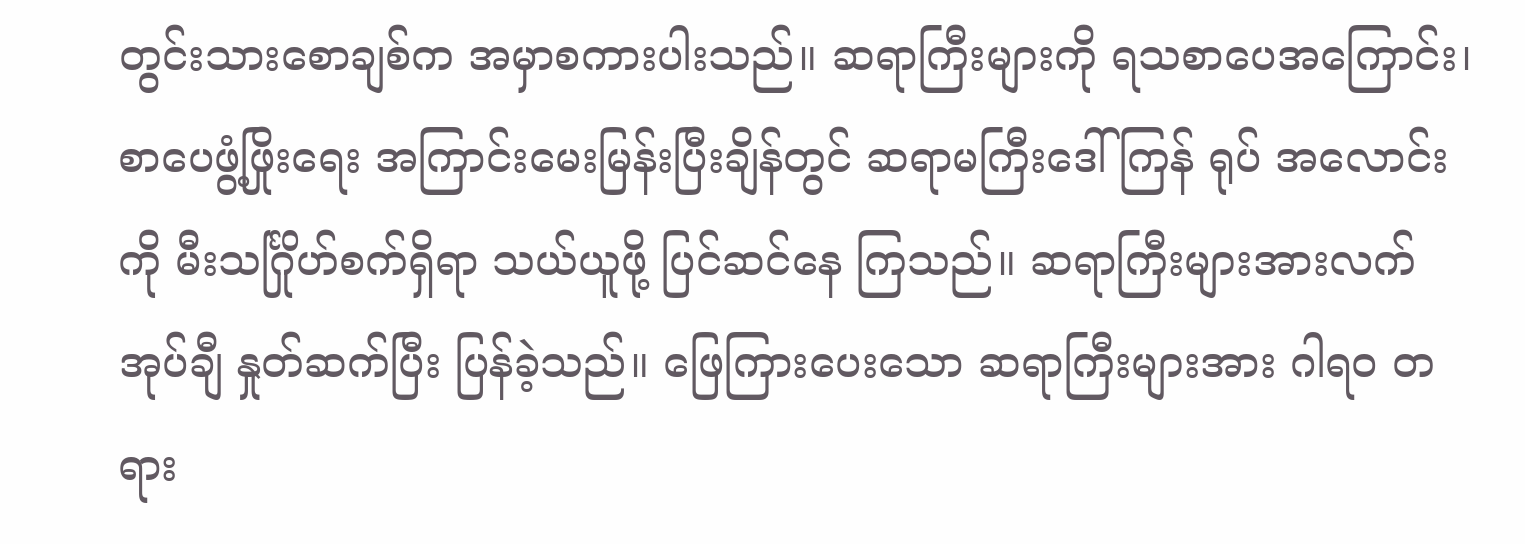တွင်းသားစောချစ်က အမှာစကားပါးသည်။ ဆရာကြီးများကို ရသစာပေအကြောင်း၊ စာပေဖွံ့ဖြိုးရေး အကြာင်းမေးမြန်းပြီးချိန်တွင် ဆရာမကြီးဒေါ်ကြန် ရုပ် အလောင်းကို မီးသင်္ဂြိုဟ်စက်ရှိရာ သယ်ယူဖို့ ပြင်ဆင်နေ ကြသည်။ ဆရာကြီးများအားလက်အုပ်ချီ နှုတ်ဆက်ပြီး ပြန်ခဲ့သည်။ ဖြေကြားပေးသော ဆရာကြီးများအား ဂါရဝ တရား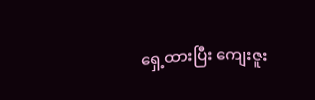ရှေ့ထားပြီး ကျေးဇူး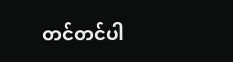တင်တင်ပါ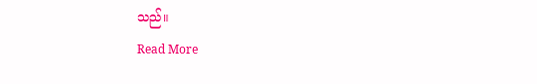သည်။
Read More